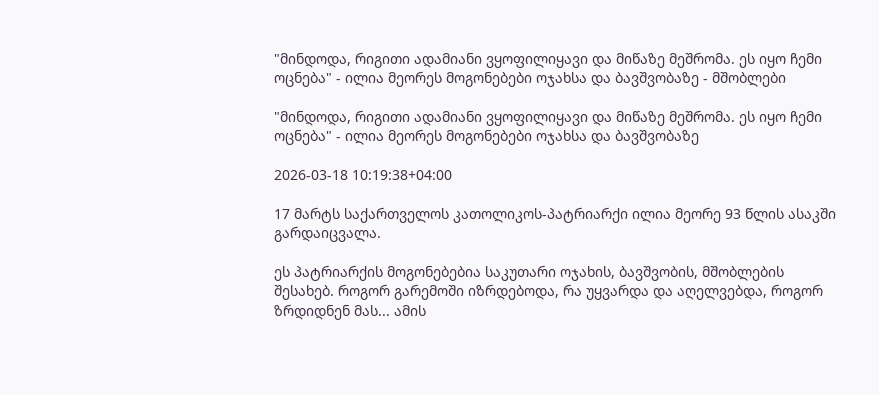"მინდოდა, რიგითი ადამიანი ვყოფილიყავი და მიწაზე მეშრომა. ეს იყო ჩემი ოცნება" - ილია მეორეს მოგონებები ოჯახსა და ბავშვობაზე - მშობლები

"მინდოდა, რიგითი ადამიანი ვყოფილიყავი და მიწაზე მეშრომა. ეს იყო ჩემი ოცნება" - ილია მეორეს მოგონებები ოჯახსა და ბავშვობაზე

2026-03-18 10:19:38+04:00

17 მარტს საქართველოს კათოლიკოს-პატრიარქი ილია მეორე 93 წლის ასაკში გარდაიცვალა.

ეს პატრიარქის მოგონებებია საკუთარი ოჯახის, ბავშვობის, მშობლების შესახებ. როგორ გარემოში იზრდებოდა, რა უყვარდა და აღელვებდა, როგორ ზრდიდნენ მას... ამის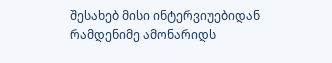შესახებ მისი ინტერვიუებიდან რამდენიმე ამონარიდს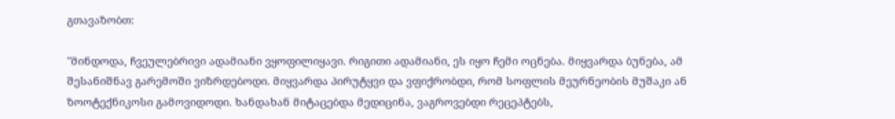გთავაზობთ:

"მინდოდა, ჩვეულებრივი ადამიანი ვყოფილიყავი. რიგითი ადამიანი, ეს იყო ჩემი ოცნება. მიყვარდა ბუნება, ამ შესანიშნავ გარემოში ვიზრდებოდი. მიყვარდა პირუტყვი და ვფიქრობდი, რომ სოფლის მეურნეობის მუშაკი ან ზოოტექნიკოსი გამოვიდოდი. ხანდახან მიტაცებდა მედიცინა, ვაგროვებდი რეცეპტებს,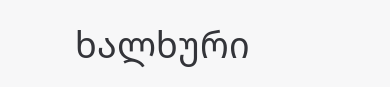ხალხური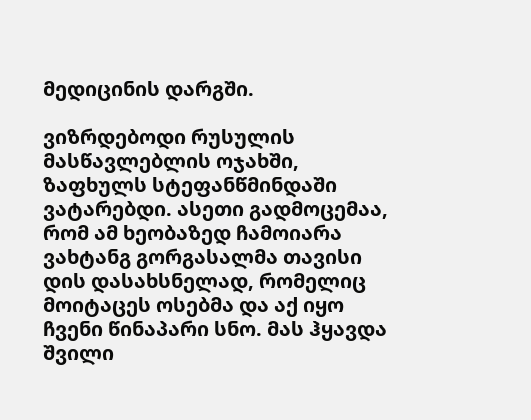მედიცინის დარგში.

ვიზრდებოდი რუსულის მასწავლებლის ოჯახში, ზაფხულს სტეფანწმინდაში ვატარებდი. ასეთი გადმოცემაა, რომ ამ ხეობაზედ ჩამოიარა ვახტანგ გორგასალმა თავისი დის დასახსნელად, რომელიც მოიტაცეს ოსებმა და აქ იყო ჩვენი წინაპარი სნო. მას ჰყავდა შვილი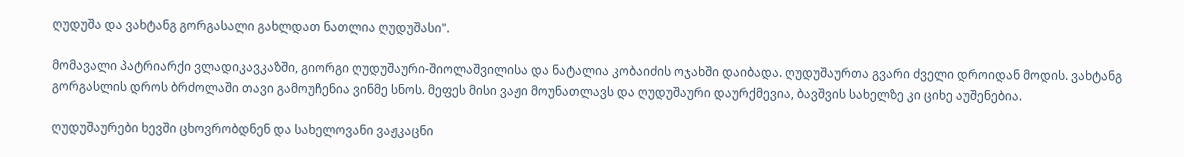ღუდუშა და ვახტანგ გორგასალი გახლდათ ნათლია ღუდუშასი".

მომავალი პატრიარქი ვლადიკავკაზში, გიორგი ღუდუშაური-შიოლაშვილისა და ნატალია კობაიძის ოჯახში დაიბადა. ღუდუშაურთა გვარი ძველი დროიდან მოდის. ვახტანგ გორგასლის დროს ბრძოლაში თავი გამოუჩენია ვინმე სნოს. მეფეს მისი ვაჟი მოუნათლავს და ღუდუშაური დაურქმევია, ბავშვის სახელზე კი ციხე აუშენებია.

ღუდუშაურები ხევში ცხოვრობდნენ და სახელოვანი ვაჟკაცნი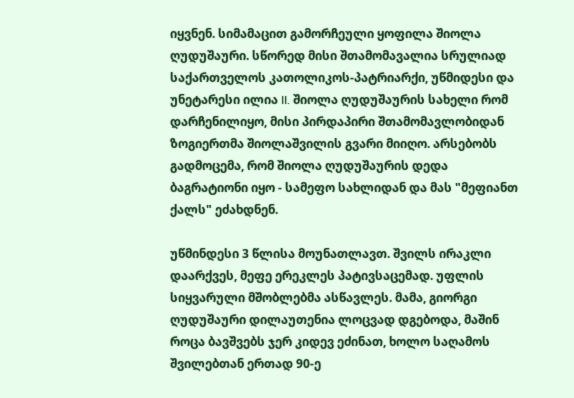იყვნენ. სიმამაცით გამორჩეული ყოფილა შიოლა ღუდუშაური. სწორედ მისი შთამომავალია სრულიად საქართველოს კათოლიკოს-პატრიარქი, უწმიდესი და უნეტარესი ილია II. შიოლა ღუდუშაურის სახელი რომ დარჩენილიყო, მისი პირდაპირი შთამომავლობიდან ზოგიერთმა შიოლაშვილის გვარი მიიღო. არსებობს გადმოცემა, რომ შიოლა ღუდუშაურის დედა ბაგრატიონი იყო - სამეფო სახლიდან და მას "მეფიანთ ქალს" ეძახდნენ.

უწმინდესი 3 წლისა მოუნათლავთ. შვილს ირაკლი დაარქვეს, მეფე ერეკლეს პატივსაცემად. უფლის სიყვარული მშობლებმა ასწავლეს. მამა, გიორგი ღუდუშაური დილაუთენია ლოცვად დგებოდა, მაშინ როცა ბავშვებს ჯერ კიდევ ეძინათ, ხოლო საღამოს შვილებთან ერთად 90-ე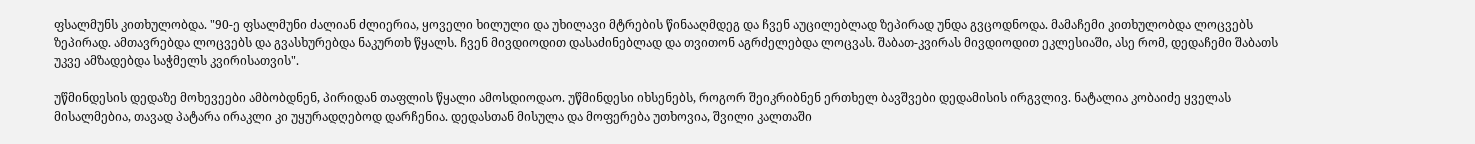ფსალმუნს კითხულობდა. "90-ე ფსალმუნი ძალიან ძლიერია, ყოველი ხილული და უხილავი მტრების წინააღმდეგ და ჩვენ აუცილებლად ზეპირად უნდა გვცოდნოდა. მამაჩემი კითხულობდა ლოცვებს ზეპირად. ამთავრებდა ლოცვებს და გვასხურებდა ნაკურთხ წყალს. ჩვენ მივდიოდით დასაძინებლად და თვითონ აგრძელებდა ლოცვას. შაბათ-კვირას მივდიოდით ეკლესიაში, ასე რომ, დედაჩემი შაბათს უკვე ამზადებდა საჭმელს კვირისათვის".

უწმინდესის დედაზე მოხევეები ამბობდნენ, პირიდან თაფლის წყალი ამოსდიოდაო. უწმინდესი იხსენებს, როგორ შეიკრიბნენ ერთხელ ბავშვები დედამისის ირგვლივ. ნატალია კობაიძე ყველას მისალმებია, თავად პატარა ირაკლი კი უყურადღებოდ დარჩენია. დედასთან მისულა და მოფერება უთხოვია, შვილი კალთაში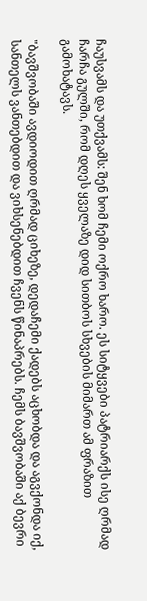ჩაუსვამს და უთქვამს: შენ ხომ ჩემი ოქრო ხარო. ეს სიტყვები პატრიარქს ისე ღრმად ჩარჩა გულში, რომ დღეს ყველაზე დიდ სითბოს სხვების მიმართ ამ ფრაზით გამოხატავს.

"ბავშვობაში ავდიოდით ღრმად ციხეზე, დედაჩემი ქადებს აცხობდა და აგვქონდა იქ, სანთელს ვანთებდით და ვიხსენებდით ჩვენს წინაპრებს. ჩემს ბავშვობაში აქ ბევრი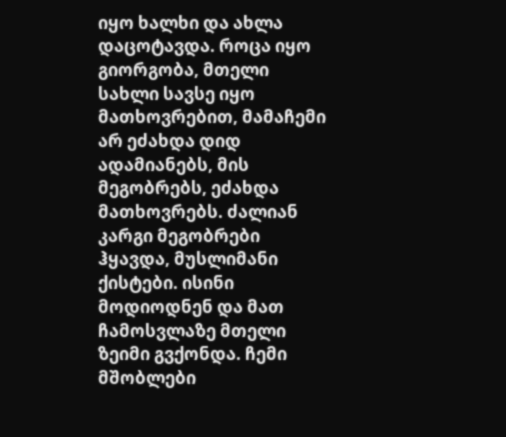იყო ხალხი და ახლა დაცოტავდა. როცა იყო გიორგობა, მთელი სახლი სავსე იყო მათხოვრებით, მამაჩემი არ ეძახდა დიდ ადამიანებს, მის მეგობრებს, ეძახდა მათხოვრებს. ძალიან კარგი მეგობრები ჰყავდა, მუსლიმანი ქისტები. ისინი მოდიოდნენ და მათ ჩამოსვლაზე მთელი ზეიმი გვქონდა. ჩემი მშობლები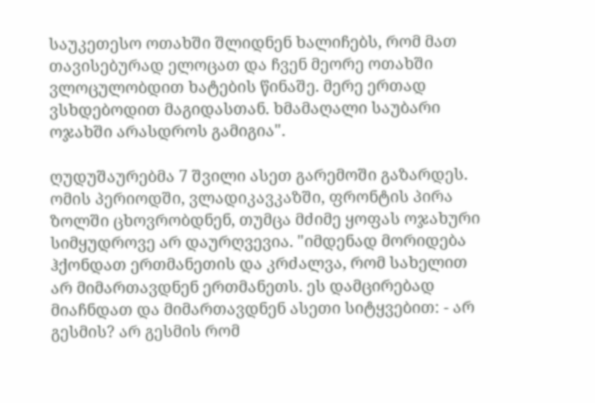საუკეთესო ოთახში შლიდნენ ხალიჩებს, რომ მათ თავისებურად ელოცათ და ჩვენ მეორე ოთახში ვლოცულობდით ხატების წინაშე. მერე ერთად ვსხდებოდით მაგიდასთან. ხმამაღალი საუბარი ოჯახში არასდროს გამიგია".

ღუდუშაურებმა 7 შვილი ასეთ გარემოში გაზარდეს. ომის პერიოდში, ვლადიკავკაზში, ფრონტის პირა ზოლში ცხოვრობდნენ, თუმცა მძიმე ყოფას ოჯახური სიმყუდროვე არ დაურღვევია. "იმდენად მორიდება ჰქონდათ ერთმანეთის და კრძალვა, რომ სახელით არ მიმართავდნენ ერთმანეთს. ეს დამცირებად მიაჩნდათ და მიმართავდნენ ასეთი სიტყვებით: - არ გესმის? არ გესმის რომ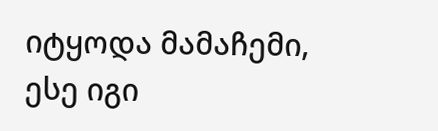იტყოდა მამაჩემი, ესე იგი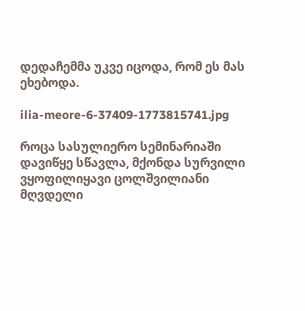დედაჩემმა უკვე იცოდა, რომ ეს მას ეხებოდა.

ilia-meore-6-37409-1773815741.jpg

როცა სასულიერო სემინარიაში დავიწყე სწავლა, მქონდა სურვილი ვყოფილიყავი ცოლშვილიანი მღვდელი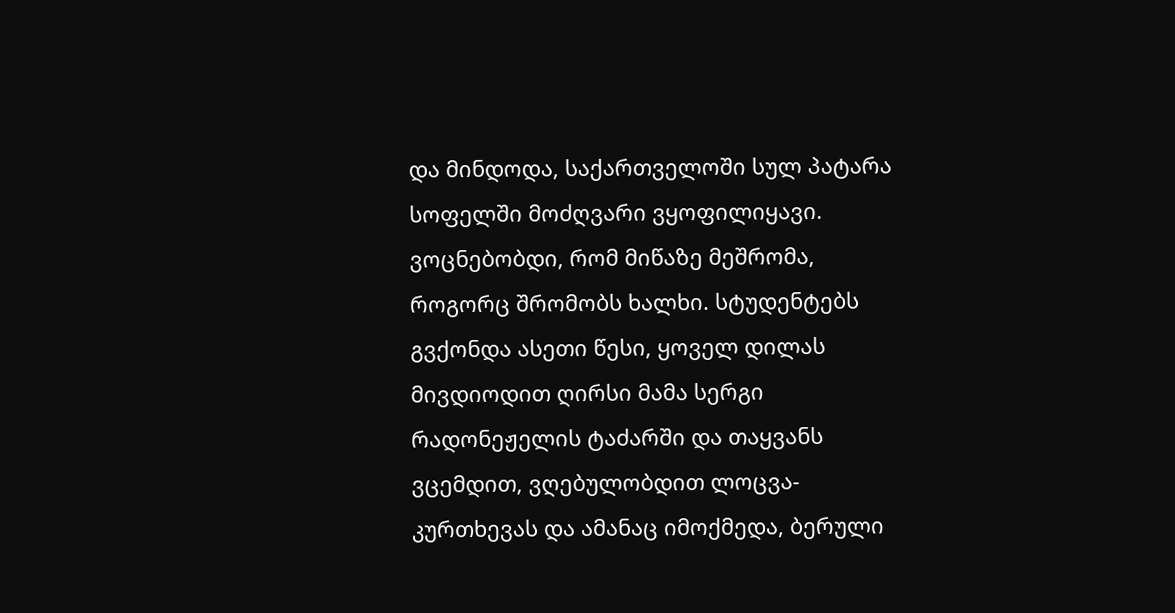და მინდოდა, საქართველოში სულ პატარა სოფელში მოძღვარი ვყოფილიყავი. ვოცნებობდი, რომ მიწაზე მეშრომა, როგორც შრომობს ხალხი. სტუდენტებს გვქონდა ასეთი წესი, ყოველ დილას მივდიოდით ღირსი მამა სერგი რადონეჟელის ტაძარში და თაყვანს ვცემდით, ვღებულობდით ლოცვა-კურთხევას და ამანაც იმოქმედა, ბერული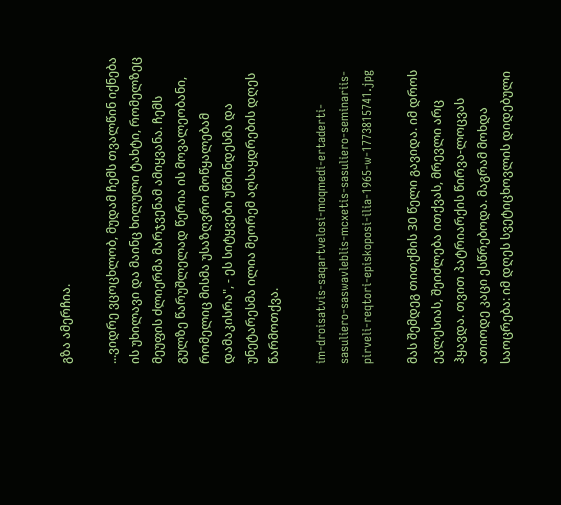გზა ამერჩია.

...ვიდრე ვცოცხლობ, მუდამ ჩემს თვალწინ იქნება ის უხილავი და მაინც ხილული ტახტი, რომელზეც მეუფის ძლიერმა მარჯვენამ ამიყვანა. ჩემს გულზე წარუშლელად წერია ის მოვალეობანი, რომელიც მისმა უსაზღვრო მოწყალებამ დამაკისრა", - ეს სიტყვები უწმინდესმა და უნეტარესმა ილია მეორემ აღსაყდრების დღეს წარმოთქვა.

im-droisatvis-saqartvelosi-moqmedi-ertaderti-sasuliero-saswavleblis-mcxetis-sasuliero-seminariis-pirveli-reqtori-episkoposi-ilia-1965-w-1773815741.jpg

მას შემდეგ თითქმის 30 წელი გავიდა. იმ დროს ეკლესიას, შეიძლება ითქვას, მრევლი არც ჰყავდა. თვით პატრიარქის წირვა-ლოცვას ათიოდე კაცი ესწრებოდა. მაგრამ მოხდა საოცრება: იმ დღეს სვეტიცხოვლის დიდებული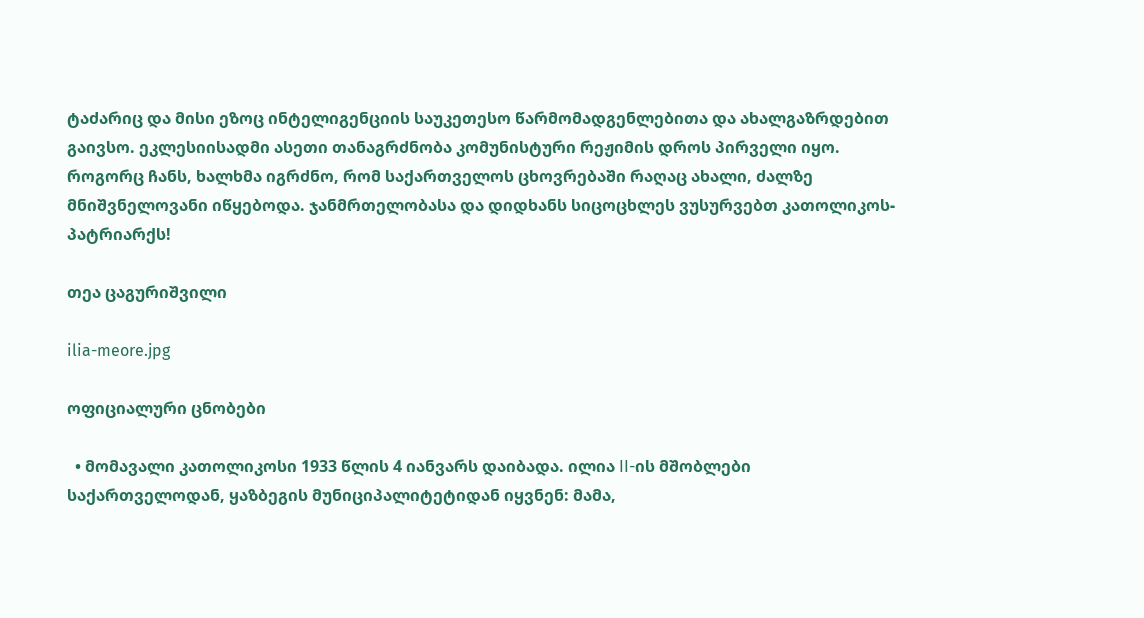ტაძარიც და მისი ეზოც ინტელიგენციის საუკეთესო წარმომადგენლებითა და ახალგაზრდებით გაივსო. ეკლესიისადმი ასეთი თანაგრძნობა კომუნისტური რეჟიმის დროს პირველი იყო. როგორც ჩანს, ხალხმა იგრძნო, რომ საქართველოს ცხოვრებაში რაღაც ახალი, ძალზე მნიშვნელოვანი იწყებოდა. ჯანმრთელობასა და დიდხანს სიცოცხლეს ვუსურვებთ კათოლიკოს-პატრიარქს!

თეა ცაგურიშვილი

ilia-meore.jpg

ოფიციალური ცნობები

  • მომავალი კათოლიკოსი 1933 წლის 4 იანვარს დაიბადა. ილია II-ის მშობლები საქართველოდან, ყაზბეგის მუნიციპალიტეტიდან იყვნენ: მამა,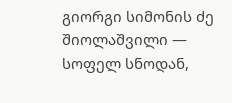გიორგი სიმონის ძე შიოლაშვილი — სოფელ სნოდან,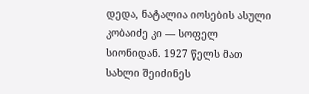დედა, ნატალია იოსების ასული კობაიძე კი — სოფელ სიონიდან. 1927 წელს მათ სახლი შეიძინეს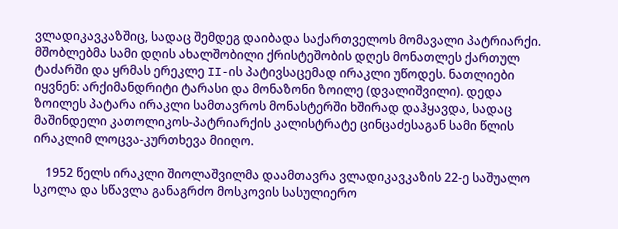ვლადიკავკაზშიც, სადაც შემდეგ დაიბადა საქართველოს მომავალი პატრიარქი. მშობლებმა სამი დღის ახალშობილი ქრისტეშობის დღეს მონათლეს ქართულ ტაძარში და ყრმას ერეკლე II-ის პატივსაცემად ირაკლი უწოდეს. ნათლიები იყვნენ: არქიმანდრიტი ტარასი და მონაზონი ზოილე (დვალიშვილი). დედა ზოილეს პატარა ირაკლი სამთავროს მონასტერში ხშირად დაჰყავდა, სადაც მაშინდელი კათოლიკოს-პატრიარქის კალისტრატე ცინცაძესაგან სამი წლის ირაკლიმ ლოცვა-კურთხევა მიიღო.

    1952 წელს ირაკლი შიოლაშვილმა დაამთავრა ვლადიკავკაზის 22-ე საშუალო სკოლა და სწავლა განაგრძო მოსკოვის სასულიერო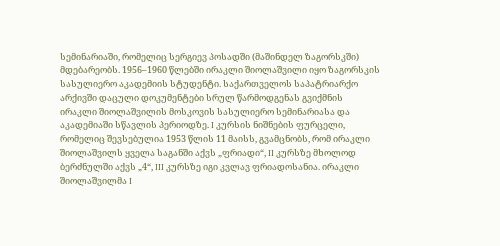სემინარიაში, რომელიც სერგიევ პოსადში (მაშინდელ ზაგორსკში) მდებარეობს. 1956–1960 წლებში ირაკლი შიოლაშვილი იყო ზაგორსკის სასულიერო აკადემიის სტუდენტი. საქართველოს საპატრიარქო არქივში დაცული დოკუმენტები სრულ წარმოდგენას გვიქმნის ირაკლი შიოლაშვილის მოსკოვის სასულიერო სემინარიასა და აკადემიაში სწავლის პერიოდზე. I კურსის ნიშნების ფურცელი, რომელიც შევსებულია 1953 წლის 11 მაისს, გვამცნობს, რომ ირაკლი შიოლაშვილს ყველა საგანში აქვს „ფრიადი“, II კურსზე მხოლოდ ბერძნულში აქვს „4“, III კურსზე იგი კვლავ ფრიადოსანია. ირაკლი შიოლაშვილმა I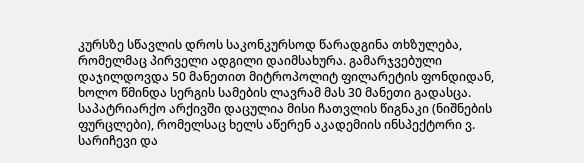კურსზე სწავლის დროს საკონკურსოდ წარადგინა თხზულება, რომელმაც პირველი ადგილი დაიმსახურა. გამარჯვებული დაჯილდოვდა 50 მანეთით მიტროპოლიტ ფილარეტის ფონდიდან, ხოლო წმინდა სერგის სამების ლავრამ მას 30 მანეთი გადასცა. საპატრიარქო არქივში დაცულია მისი ჩათვლის წიგნაკი (ნიშნების ფურცლები), რომელსაც ხელს აწერენ აკადემიის ინსპექტორი ვ. სარიჩევი და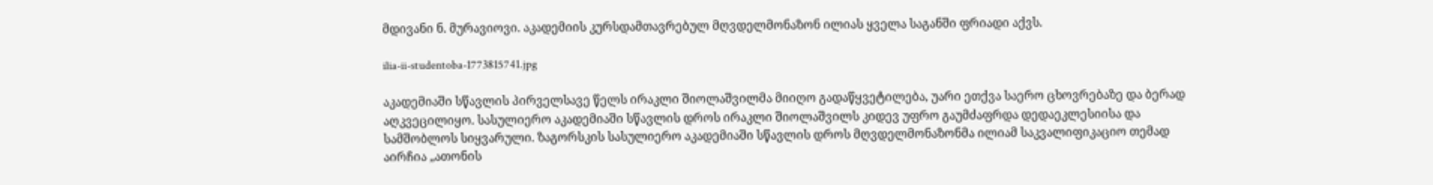მდივანი ნ. მურავიოვი. აკადემიის კურსდამთავრებულ მღვდელმონაზონ ილიას ყველა საგანში ფრიადი აქვს.

ilia-ii-studentoba-1773815741.jpg

აკადემიაში სწავლის პირველსავე წელს ირაკლი შიოლაშვილმა მიიღო გადაწყვეტილება, უარი ეთქვა საერო ცხოვრებაზე და ბერად აღკვეცილიყო. სასულიერო აკადემიაში სწავლის დროს ირაკლი შიოლაშვილს კიდევ უფრო გაუმძაფრდა დედაეკლესიისა და სამშობლოს სიყვარული. ზაგორსკის სასულიერო აკადემიაში სწავლის დროს მღვდელმონაზონმა ილიამ საკვალიფიკაციო თემად აირჩია „ათონის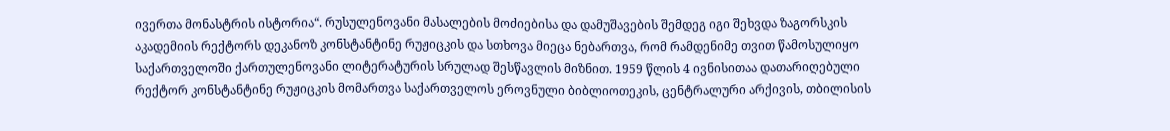ივერთა მონასტრის ისტორია“. რუსულენოვანი მასალების მოძიებისა და დამუშავების შემდეგ იგი შეხვდა ზაგორსკის აკადემიის რექტორს დეკანოზ კონსტანტინე რუჟიცკის და სთხოვა მიეცა ნებართვა, რომ რამდენიმე თვით წამოსულიყო საქართველოში ქართულენოვანი ლიტერატურის სრულად შესწავლის მიზნით. 1959 წლის 4 ივნისითაა დათარიღებული რექტორ კონსტანტინე რუჟიცკის მომართვა საქართველოს ეროვნული ბიბლიოთეკის, ცენტრალური არქივის, თბილისის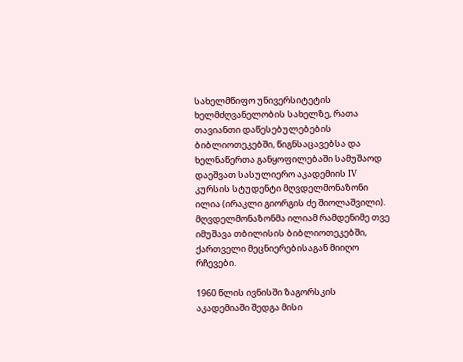სახელმწიფო უნივერსიტეტის ხელმძღვანელობის სახელზე, რათა თავიანთი დაწესებულებების ბიბლიოთეკებში, წიგნსაცავებსა და ხელნაწერთა განყოფილებაში სამუშაოდ დაეშვათ სასულიერო აკადემიის IV კურსის სტუდენტი მღვდელმონაზონი ილია (ირაკლი გიორგის ძე შიოლაშვილი). მღვდელმონაზონმა ილიამ რამდენიმე თვე იმუშავა თბილისის ბიბლიოთეკებში, ქართველი მეცნიერებისაგან მიიღო რჩევები.

1960 წლის ივნისში ზაგორსკის აკადემიაში შედგა მისი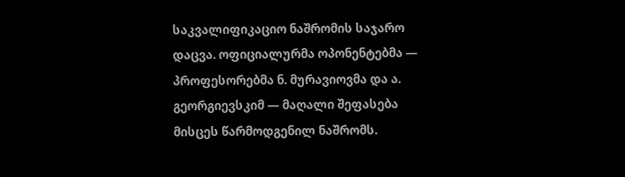საკვალიფიკაციო ნაშრომის საჯარო დაცვა. ოფიციალურმა ოპონენტებმა — პროფესორებმა ნ. მურავიოვმა და ა. გეორგიევსკიმ — მაღალი შეფასება მისცეს წარმოდგენილ ნაშრომს.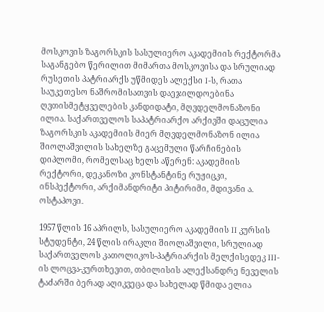მოსკოვის ზაგორსკის სასულიერო აკადემიის რექტორმა საგანგებო წერილით მიმართა მოსკოვისა და სრულიად რუსეთის პატრიარქს უწმიდეს ალექსი I-ს, რათა საუკეთესო ნაშრომისათვის დაეჯილდოებინა ღვთისმეტყველების კანდიდატი, მღვდელმონაზონი ილია. საქართველოს საპატრიარქო არქივში დაცულია ზაგორსკის აკადემიის მიერ მღვდელმონაზონ ილია შიოლაშვილის სახელზე გაცემული წარჩინების დიპლომი, რომელსაც ხელს აწერენ: აკადემიის რექტორი, დეკანოზი კონსტანტინე რუჟიცკი, ინსპექტორი, არქიმანდრიტი პიტირიმი, მდივანი ა. ოსტაპოვი.

1957 წლის 16 აპრილს, სასულიერო აკადემიის II კურსის სტუდენტი, 24 წლის ირაკლი შიოლაშვილი, სრულიად საქართველოს კათოლიკოს-პატრიარქის მელქისედეკ III-ის ლოცვა-კურთხევით, თბილისის ალექსანდრე ნეველის ტაძარში ბერად აღიკვეცა და სახელად წმიდა ელია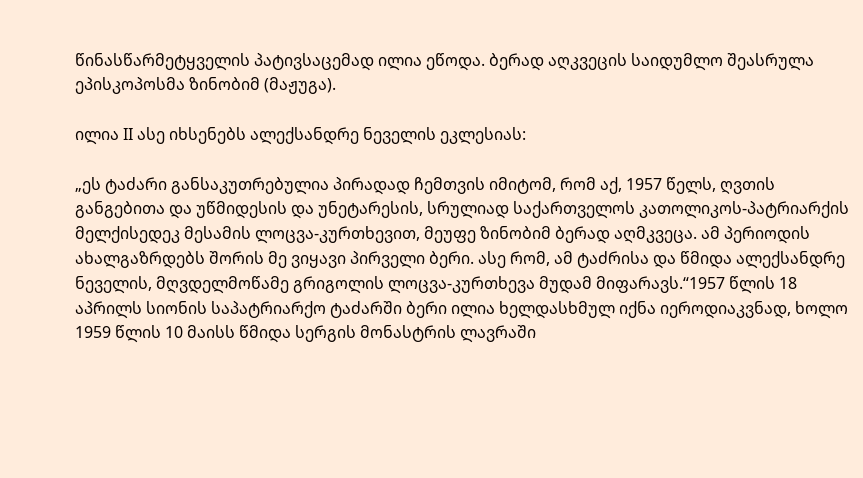წინასწარმეტყველის პატივსაცემად ილია ეწოდა. ბერად აღკვეცის საიდუმლო შეასრულა ეპისკოპოსმა ზინობიმ (მაჟუგა).

ილია II ასე იხსენებს ალექსანდრე ნეველის ეკლესიას:

„ეს ტაძარი განსაკუთრებულია პირადად ჩემთვის იმიტომ, რომ აქ, 1957 წელს, ღვთის განგებითა და უწმიდესის და უნეტარესის, სრულიად საქართველოს კათოლიკოს-პატრიარქის მელქისედეკ მესამის ლოცვა-კურთხევით, მეუფე ზინობიმ ბერად აღმკვეცა. ამ პერიოდის ახალგაზრდებს შორის მე ვიყავი პირველი ბერი. ასე რომ, ამ ტაძრისა და წმიდა ალექსანდრე ნეველის, მღვდელმოწამე გრიგოლის ლოცვა-კურთხევა მუდამ მიფარავს.“1957 წლის 18 აპრილს სიონის საპატრიარქო ტაძარში ბერი ილია ხელდასხმულ იქნა იეროდიაკვნად, ხოლო 1959 წლის 10 მაისს წმიდა სერგის მონასტრის ლავრაში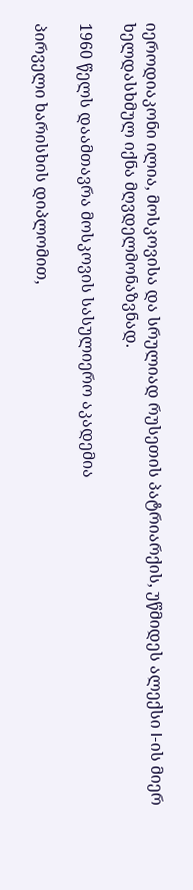იეროდიაკონი ილია, მოსკოვისა და სრულიად რუსეთის პატრიარქის, უწმიდეს ალექსი I-ის მიერ ხელდასხმულ იქნა მღვდელმონაზვნად.

1960 წელს დაამთავრა მოსკოვის სასულიერო აკადემია

პირველი ხარისხის დიპლომით,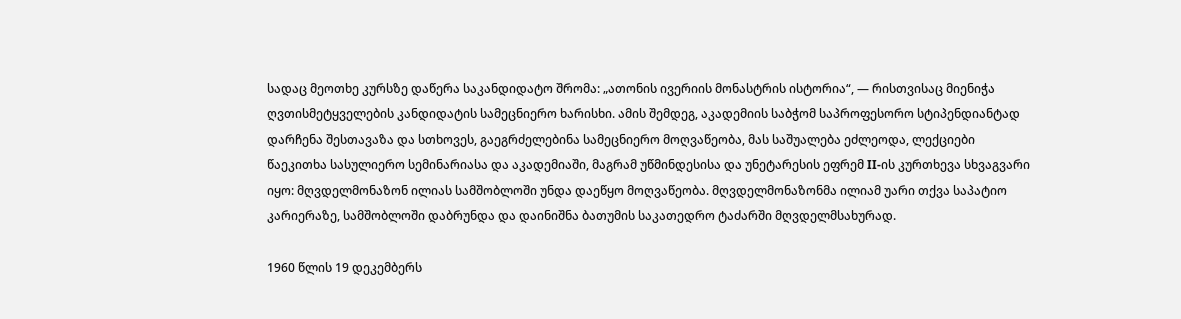სადაც მეოთხე კურსზე დაწერა საკანდიდატო შრომა: „ათონის ივერიის მონასტრის ისტორია“, — რისთვისაც მიენიჭა ღვთისმეტყველების კანდიდატის სამეცნიერო ხარისხი. ამის შემდეგ, აკადემიის საბჭომ საპროფესორო სტიპენდიანტად დარჩენა შესთავაზა და სთხოვეს, გაეგრძელებინა სამეცნიერო მოღვაწეობა, მას საშუალება ეძლეოდა, ლექციები წაეკითხა სასულიერო სემინარიასა და აკადემიაში, მაგრამ უწმინდესისა და უნეტარესის ეფრემ II-ის კურთხევა სხვაგვარი იყო: მღვდელმონაზონ ილიას სამშობლოში უნდა დაეწყო მოღვაწეობა. მღვდელმონაზონმა ილიამ უარი თქვა საპატიო კარიერაზე, სამშობლოში დაბრუნდა და დაინიშნა ბათუმის საკათედრო ტაძარში მღვდელმსახურად.

1960 წლის 19 დეკემბერს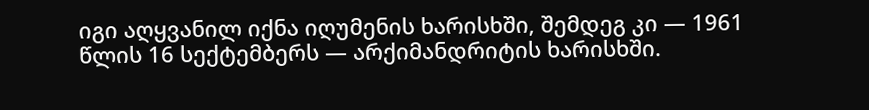იგი აღყვანილ იქნა იღუმენის ხარისხში, შემდეგ კი — 1961 წლის 16 სექტემბერს — არქიმანდრიტის ხარისხში.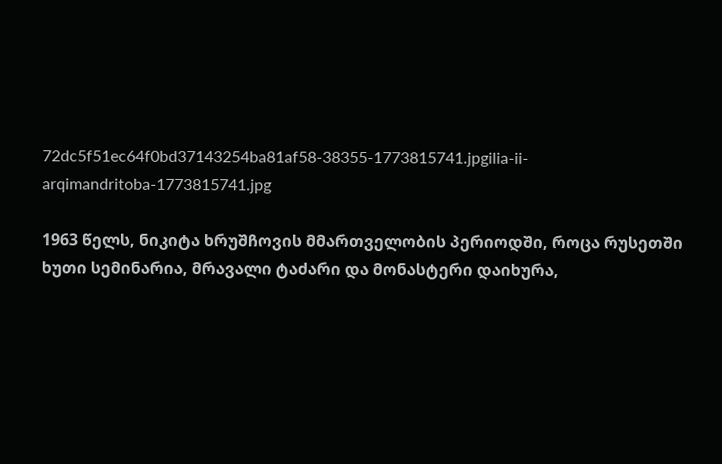72dc5f51ec64f0bd37143254ba81af58-38355-1773815741.jpgilia-ii-arqimandritoba-1773815741.jpg

1963 წელს, ნიკიტა ხრუშჩოვის მმართველობის პერიოდში, როცა რუსეთში ხუთი სემინარია, მრავალი ტაძარი და მონასტერი დაიხურა,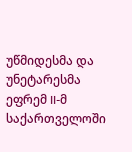უწმიდესმა და უნეტარესმა ეფრემ II-მ საქართველოში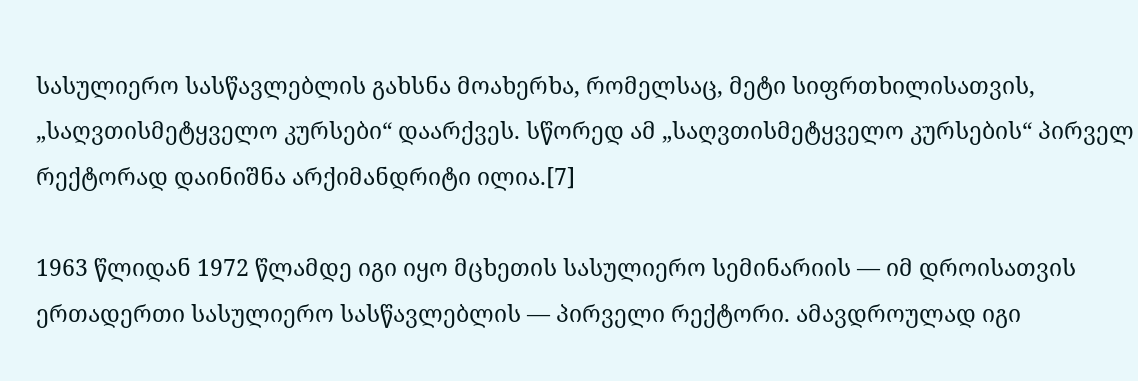სასულიერო სასწავლებლის გახსნა მოახერხა, რომელსაც, მეტი სიფრთხილისათვის, „საღვთისმეტყველო კურსები“ დაარქვეს. სწორედ ამ „საღვთისმეტყველო კურსების“ პირველ რექტორად დაინიშნა არქიმანდრიტი ილია.[7]

1963 წლიდან 1972 წლამდე იგი იყო მცხეთის სასულიერო სემინარიის — იმ დროისათვის ერთადერთი სასულიერო სასწავლებლის — პირველი რექტორი. ამავდროულად იგი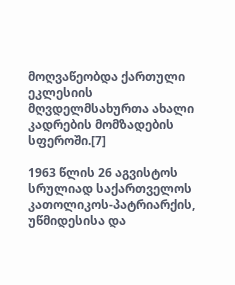მოღვაწეობდა ქართული ეკლესიის მღვდელმსახურთა ახალი კადრების მომზადების სფეროში.[7]

1963 წლის 26 აგვისტოს სრულიად საქართველოს კათოლიკოს-პატრიარქის, უწმიდესისა და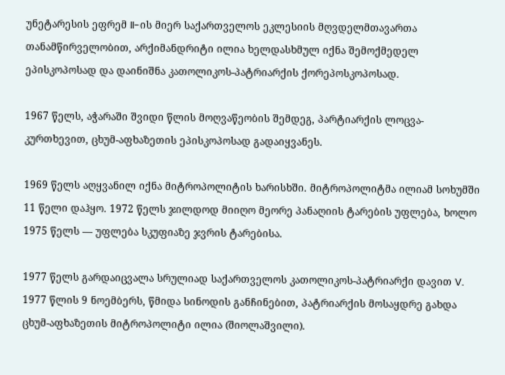უნეტარესის ეფრემ II-ის მიერ საქართველოს ეკლესიის მღვდელმთავართა თანამწირველობით, არქიმანდრიტი ილია ხელდასხმულ იქნა შემოქმედელ ეპისკოპოსად და დაინიშნა კათოლიკოს-პატრიარქის ქორეპოსკოპოსად.

1967 წელს, აჭარაში შვიდი წლის მოღვაწეობის შემდეგ, პარტიარქის ლოცვა-კურთხევით, ცხუმ-აფხაზეთის ეპისკოპოსად გადაიყვანეს.

1969 წელს აღყვანილ იქნა მიტროპოლიტის ხარისხში. მიტროპოლიტმა ილიამ სოხუმში 11 წელი დაჰყო. 1972 წელს ჯილდოდ მიიღო მეორე პანაღიის ტარების უფლება, ხოლო 1975 წელს — უფლება სკუფიაზე ჯვრის ტარებისა.

1977 წელს გარდაიცვალა სრულიად საქართველოს კათოლიკოს-პატრიარქი დავით V. 1977 წლის 9 ნოემბერს, წმიდა სინოდის განჩინებით, პატრიარქის მოსაყდრე გახდა ცხუმ-აფხაზეთის მიტროპოლიტი ილია (შიოლაშვილი).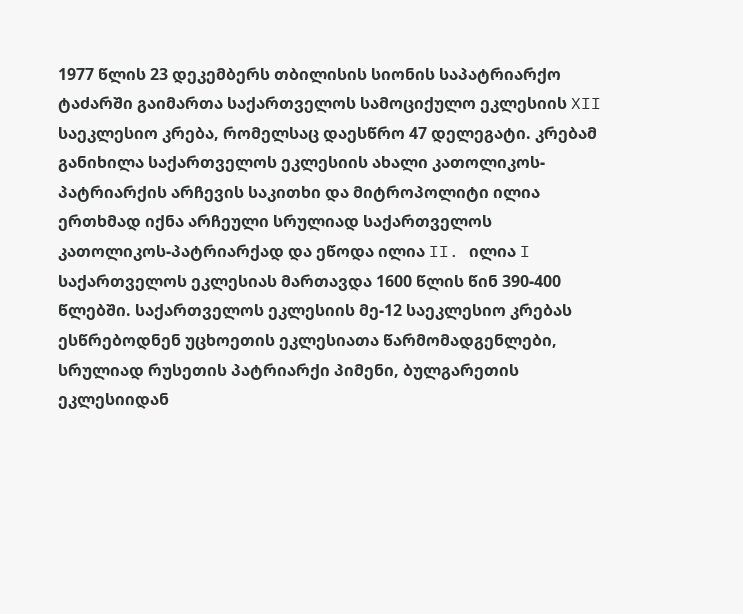1977 წლის 23 დეკემბერს თბილისის სიონის საპატრიარქო ტაძარში გაიმართა საქართველოს სამოციქულო ეკლესიის XII საეკლესიო კრება, რომელსაც დაესწრო 47 დელეგატი. კრებამ განიხილა საქართველოს ეკლესიის ახალი კათოლიკოს-პატრიარქის არჩევის საკითხი და მიტროპოლიტი ილია ერთხმად იქნა არჩეული სრულიად საქართველოს კათოლიკოს-პატრიარქად და ეწოდა ილია II. ილია I საქართველოს ეკლესიას მართავდა 1600 წლის წინ 390-400 წლებში. საქართველოს ეკლესიის მე-12 საეკლესიო კრებას ესწრებოდნენ უცხოეთის ეკლესიათა წარმომადგენლები, სრულიად რუსეთის პატრიარქი პიმენი, ბულგარეთის ეკლესიიდან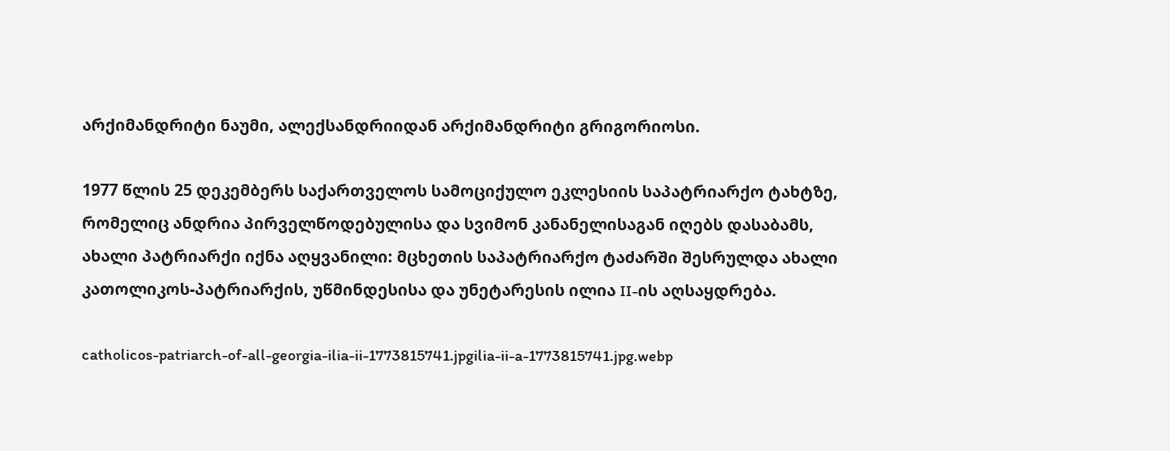არქიმანდრიტი ნაუმი, ალექსანდრიიდან არქიმანდრიტი გრიგორიოსი.

1977 წლის 25 დეკემბერს საქართველოს სამოციქულო ეკლესიის საპატრიარქო ტახტზე, რომელიც ანდრია პირველწოდებულისა და სვიმონ კანანელისაგან იღებს დასაბამს, ახალი პატრიარქი იქნა აღყვანილი: მცხეთის საპატრიარქო ტაძარში შესრულდა ახალი კათოლიკოს-პატრიარქის, უწმინდესისა და უნეტარესის ილია II-ის აღსაყდრება.

catholicos-patriarch-of-all-georgia-ilia-ii-1773815741.jpgilia-ii-a-1773815741.jpg.webp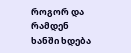როგორ და რამდენ ხანში ხდება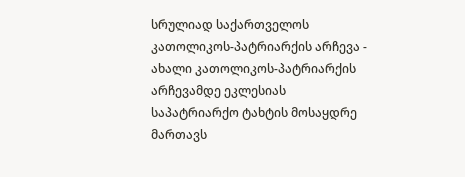სრულიად საქართველოს კათოლიკოს-პატრიარქის არჩევა - ახალი კათოლიკოს-პატრიარქის არჩევამდე ეკლესიას საპატრიარქო ტახტის მოსაყდრე მართავს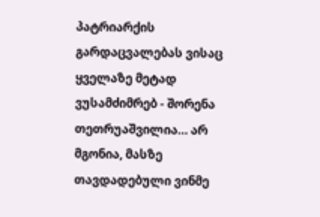პატრიარქის გარდაცვალებას ვისაც ყველაზე მეტად ვუსამძიმრებ - შორენა თეთრუაშვილია… არ მგონია, მასზე თავდადებული ვინმე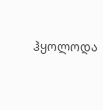ჰყოლოდა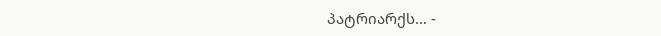პატრიარქს… -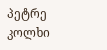პეტრე კოლხი